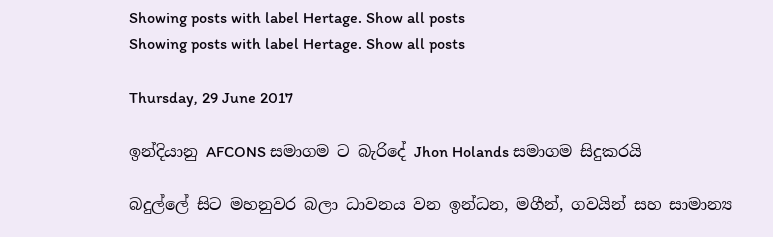Showing posts with label Hertage. Show all posts
Showing posts with label Hertage. Show all posts

Thursday, 29 June 2017

ඉන්දියානු AFCONS සමාගම ට බැරිදේ Jhon Holands සමාගම සිදුකරයි

බදුල්ලේ සිට මහනුවර බලා ධාවනය වන ඉන්ධන, මගීන්, ගවයින් සහ සාමාන්‍ය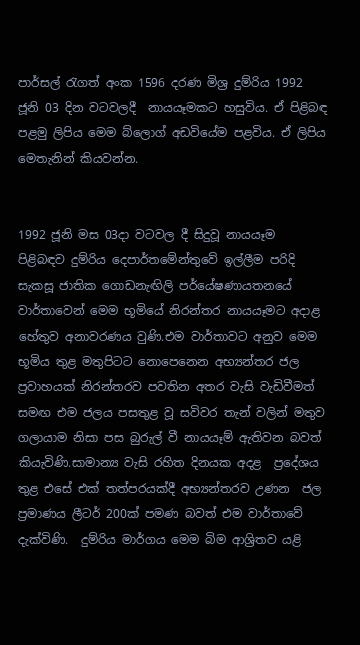පාර්සල් රැගත් අංක 1596 දරණ මිශ්‍ර දුම්රිය 1992 ජූනි 03 දින වටවලදී  නායයෑමකට හසුවිය. ඒ පිළිබඳ පළමු ලිපිය මෙම බ්ලොග් අඩවියේම පළවිය. ඒ ලිපිය මෙතැනින් කියවන්න.


1992 ජූනි මස 03දා වටවල දී සිදුවූ නායයෑම පිළිබඳව දුම්රිය දෙපාර්තමේන්තුවේ ඉල්ලීම පරිදි සැකසූ ජාතික ගොඩනැඟිලි පර්යේෂණායතනයේ වාර්තාවෙන් මෙම භූමියේ නිරන්තර නායයෑමට අදාළ හේතුව අනාවරණය වුණි.එම වාර්තාවට අනුව මෙම භූමිය තුළ මතුපිටට නොපෙනෙන අභ්‍යන්තර ජල ප්‍රවාහයක් නිරන්තරව පවතින අතර වැසි වැඩිවීමත් සමඟ එම ජලය පසතුළ වූ සවිවර තැන් වලින් මතුව ගලායාම නිසා පස බුරුල් වී නායයෑම් ඇතිවන බවත් කියැවිණි.සාමාන්‍ය වැසි රහිත දිනයක අදළ  ප්‍රදේශය තුළ එසේ එක් තත්පරයක්දී අභ්‍යන්තරව උණන  ජල ප්‍රමාණය ලීටර් 200ක් පමණ බවත් එම වාර්තාවේ දැක්විණි.  දුම්රිය මාර්ගය මෙම බිම ආශ්‍රිතව යළි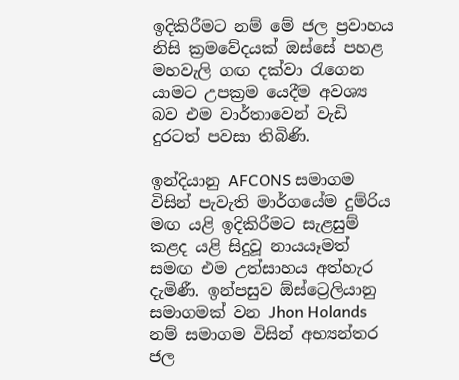ඉදිකිරීමට නම් මේ ජල ප්‍රවාහය නිසි ක්‍රමවේදයක් ඔස්සේ පහළ මහවැලි ගඟ දක්වා රැගෙන යාමට උපක්‍රම යෙදීම අවශ්‍ය බව එම වාර්තාවෙන් වැඩි දුරටත් පවසා තිබිණි.

ඉන්දියානු AFCONS සමාගම විසින් පැවැති මාර්ගයේම දුම්රිය මඟ යළි ඉදිකිරීමට සැළසුම් කළද යළි සිදුවූ නායයෑමත් සමඟ එම උත්සාහය අත්හැර දැමිණී. ඉන්පසුව ඕස්ට්‍රෙලියානු සමාගමක් වන Jhon Holands නම් සමාගම විසින් අභ්‍යන්තර ජල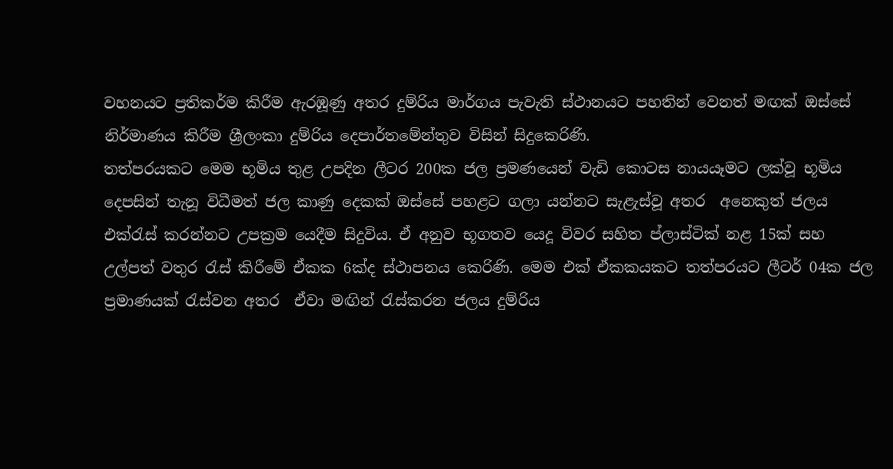වහනයට ප්‍රතිකර්ම කිරීම ඇරඹූණු අතර දුම්රිය මාර්ගය පැවැති ස්ථානයට පහතින් වෙනත් මඟක් ඔස්සේ නිර්මාණය කිරීම ශ්‍රීලංකා දුම්රිය දෙපාර්තමේන්තුව විසින් සිදුකෙරිණි.
තත්පරයකට මෙම භූමිය තුළ උපදින ලීටර 200ක ජල ප්‍රමණයෙන් වැඩි කොටස නායයෑමට ලක්වූ භූමිය දෙපසින් තැනූ විධීමත් ජල කාණු දෙකක් ඔස්සේ පහළට ගලා යන්නට සැළැස්වූ අතර  අනෙකුත් ජලය එක්රැස් කරන්නට උපක්‍රම යෙදීම සිදුවිය. ඒ අනුව භූගතව යෙදූ විවර සහිත ප්ලාස්ටික් නළ 15ක් සහ උල්පත් වතුර රැස් කිරීමේ ඒකක 6ක්ද ස්ථාපනය කෙරිණි. මෙම එක් ඒකකයකට තත්පරයට ලීටර් 04ක ජල ප්‍රමාණයක් රැස්වන අතර  ඒවා මඟින් රැස්කරන ජලය දුම්රිය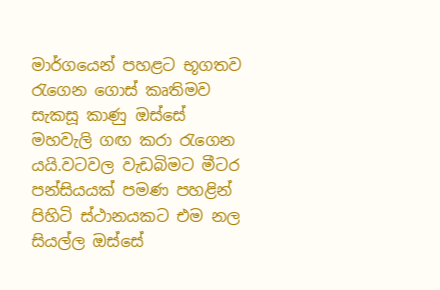මාර්ගයෙන් පහළට භූගතව රැගෙන ගොස් කෘතිමව සැකසූ කාණු ඔස්සේ මහවැලි ගඟ කරා රැගෙන යයි.වටවල වැඩබිමට මීටර පන්සියයක් පමණ පහළින් පිහිටි ස්ථානයකට එම නල සියල්ල ඔස්සේ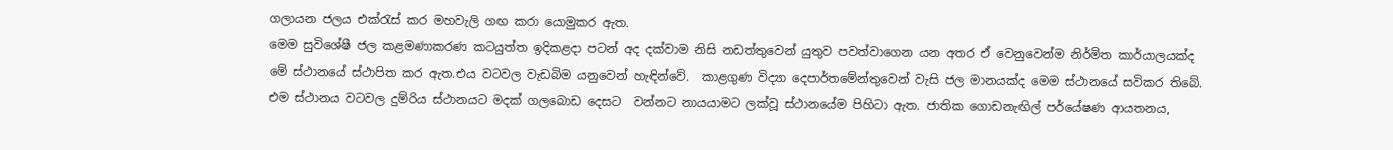ගලායන ජලය එක්රැස් කර මහවැලි ගඟ කරා යොමුකර ඇත.
මෙම සුවිශේෂී ජල කළමණාකරණ කටයුත්ත ඉදිකළදා පටන් අද දක්වාම නිසි නඩත්තුවෙන් යුතුව පවත්වාගෙන යන අතර ඒ වෙනුවෙන්ම නිර්මිත කාර්යාලයක්ද මේ ස්ථානයේ ස්ථාපිත කර ඇත.එය වටවල වැඩබිම යනුවෙන් හැඳින්වේ.  කාළගුණ විද්‍යා දෙපාර්තමේන්තුවෙන් වැසි ජල මානයක්ද මෙම ස්ථානයේ සවිකර තිබේ. එම ස්ථානය වටවල දුම්රිය ස්ථානයට මදක් ගලබොඩ දෙසට  වන්නට නායයාමට ලක්වූ ස්ථානයේම පිහිටා ඇත. ජාතික ගොඩනැඟිල් පර්යේෂණ ආයතනය,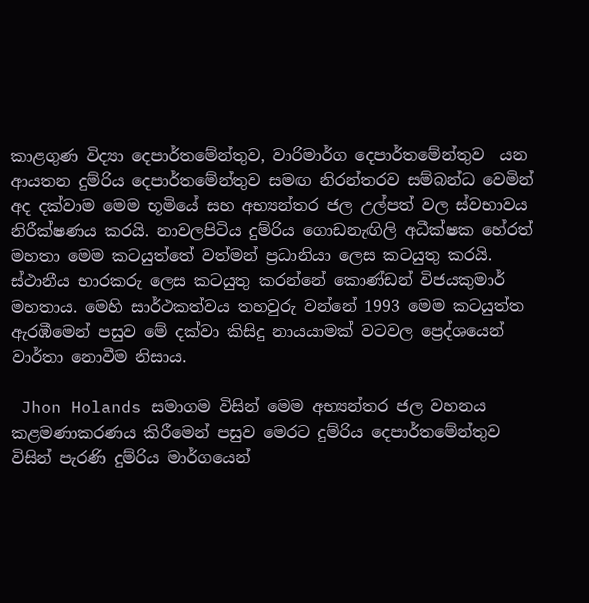කාළගුණ විද්‍යා දෙපාර්තමේන්තුව, වාරිමාර්ග දෙපාර්තමේන්තුව  යන ආයතන දුම්රිය දෙපාර්තමේන්තුව සමඟ නිරන්තරව සම්බන්ධ වෙමින් අද දක්වාම මෙම භූමියේ සහ අභ්‍යන්තර ජල උල්පත් වල ස්වභාවය නිරීක්ෂණය කරයි. නාවලපිටිය දුම්රිය ගොඩනැඟිලි අධීක්ෂක හේරත් මහතා මෙම කටයුත්තේ වත්මන් ප්‍රධානියා ලෙස කටයුතු කරයි. ස්ථානීය භාරකරු ලෙස කටයුතු කරන්නේ කොණ්ඩන් විජයකුමාර් මහතාය. මෙහි සාර්ථකත්වය තහවුරු වන්නේ 1993 මෙම කටයුත්ත ඇරඹීමෙන් පසුව මේ දක්වා කිසිදු නායයාමක් වටවල ප්‍රෙද්ශයෙන් වාර්තා නොවීම නිසාය.

 Jhon Holands සමාගම විසින් මෙම අභ්‍යන්තර ජල වහනය කළමණාකරණය කිරීමෙන් පසුව මෙරට දුම්රිය දෙපාර්තමේන්තුව විසින් පැරණි දුම්රිය මාර්ගයෙන්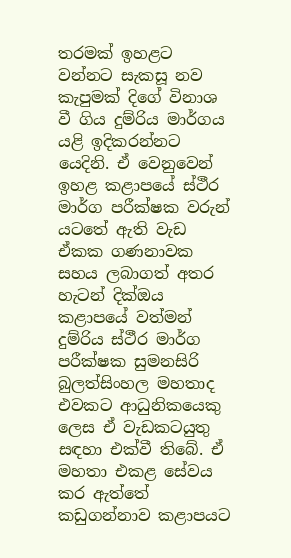තරමක් ඉහළට වන්නට සැකසූ නව කැපුමක් දිගේ විනාශ වී ගිය දුම්රිය මාර්ගය යළි ඉදිකරන්නට යෙදිනි. ඒ වෙනුවෙන් ඉහළ කළාපයේ ස්ථීර මාර්ග පරීක්ෂක වරුන් යටතේ ඇති වැඩ ඒකක ගණනාවක සහය ලබාගත් අතර හැටන් දික්ඔය කළාපයේ වත්මන් දුම්රිය ස්ථීර මාර්ග පරීක්ෂක සුමනසිරි බුලත්සිංහල මහතාද එවකට ආධුනිකයෙකු ලෙස ඒ වැඩකටයුතු සඳහා එක්වී තිබේ. ඒ මහතා එකළ සේවය කර ඇත්තේ කඩුගන්නාව කළාපයට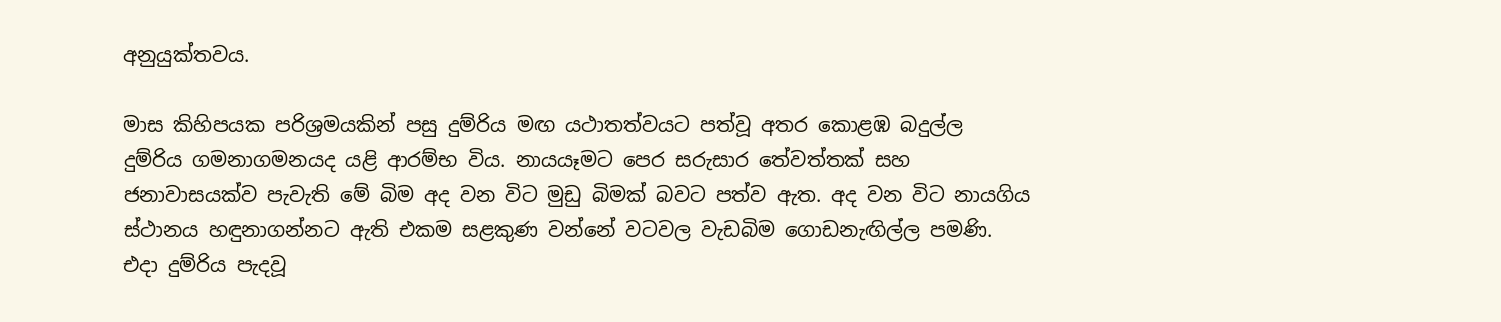අනුයුක්තවය.

මාස කිහිපයක පරිශ්‍රමයකින් පසු දුම්රිය මඟ යථාතත්වයට පත්වූ අතර කොළඹ බදුල්ල දුම්රිය ගමනාගමනයද යළි ආරම්භ විය. නායයෑමට පෙර සරුසාර තේවත්තක් සහ ජනාවාසයක්ව පැවැති මේ බිම අද වන විට මුඩු බිමක් බවට පත්ව ඇත. අද වන විට නායගිය ස්ථානය හඳුනාගන්නට ඇති එකම සළකුණ වන්නේ වටවල වැඩබිම ගොඩනැඟිල්ල පමණි. එදා දුම්රිය පැදවූ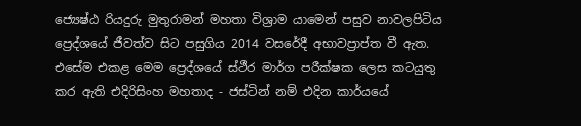ජ්‍යෙෂ්ඨ රියදුරු මුතුරාමන් මහතා විශ්‍රාම යාමෙන් පසුව නාවලපිටිය ප්‍රෙද්ශයේ ජීවත්ව සිට පසුගිය 2014 වසරේදී අභාවප්‍රාප්ත වී ඇත. එසේම එකළ මෙම ප්‍රෙද්ශයේ ස්ථීර මාර්ග පරීක්ෂක ලෙස කටයුතු කර ඇති එදිරිසිංහ මහතාද - ජස්ටින් නම් එදින කාර්යයේ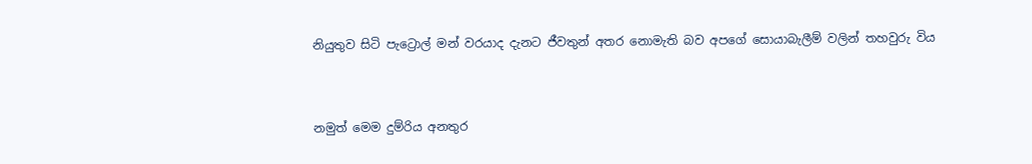නියුතුව සිටි පැට්‍රොල් මන් වරයාද දැනට ජීවතුන් අතර නොමැති බව අපගේ සොයාබැලීම් වලින් තහවුරු විය


නමුත් මෙම දුම්රිය අනතුර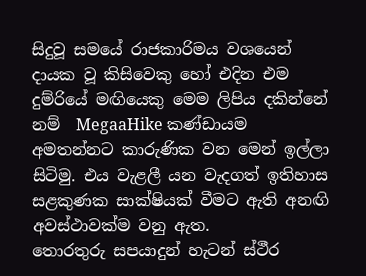සිදුවූ සමයේ රාජකාරිමය වශයෙන් දායක වූ කිසිවෙකු හෝ එදින එම දුම්රියේ මඟියෙකු මෙම ලිපිය දකින්නේ නම්  MegaaHike කණ්ඩායම අමතන්නට කාරුණික වන මෙන් ඉල්ලා සිටිමු. එය වැළලී යන වැදගත් ඉතිහාස සළකුණක සාක්ෂියක් වීමට ඇති අනඟි අවස්ථාවක්ම වනු ඇත.
තොරතුරු සපයාදුන් හැටන් ස්ථීර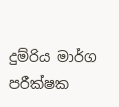දුම්රිය මාර්ග පරීක්ෂක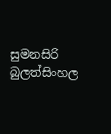සුමනසිරි බුලත්සිංහල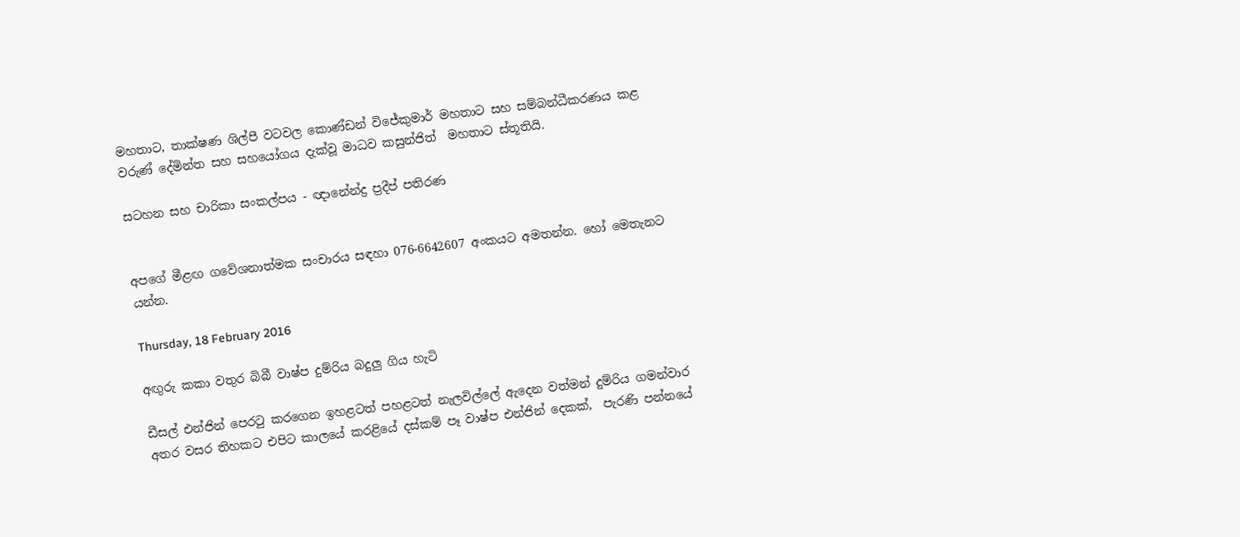මහතාට, තාක්ෂණ ශිල්පී වටවල කොණ්ඩන් විජේකුමාර් මහතාට සහ සම්බන්ධීකරණය කළ වරුණ් දේමින්ත සහ සහයෝගය දැක්වූ මාධව කසුන්ජිත්  මහතාට ස්තූතියි.

සටහන සහ චාරිකා සංකල්පය - ඥානේන්ද්‍ර ප්‍රදීප් පතිරණ


අපගේ මීළඟ ගවේශනාත්මක සංචාරය සඳහා 076-6642607 අංකයට අමතන්න. හෝ මෙතැනට යන්න.

Thursday, 18 February 2016

අඟුරු කකා වතුර බිබී වාෂ්ප දුම්රිය බදුලු ගිය හැටි

ඩීසල් එන්ජින් පෙරටු කරගෙන ඉහළටත් පහළටත් නැලවිල්ලේ ඇදෙන වත්මන් දුම්රිය ගමන්වාර අතර වසර තිහකට එපිට කාලයේ කරළියේ දස්කම් පෑ වාෂ්ප එන්ජින් දෙකක්,  පැරණි පන්නයේ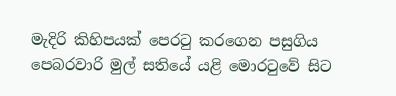මැදිරි කිහිපයක් පෙරටු කරගෙන පසුගිය පෙබරවාරි මුල් සතියේ යළි මොරටුවේ සිට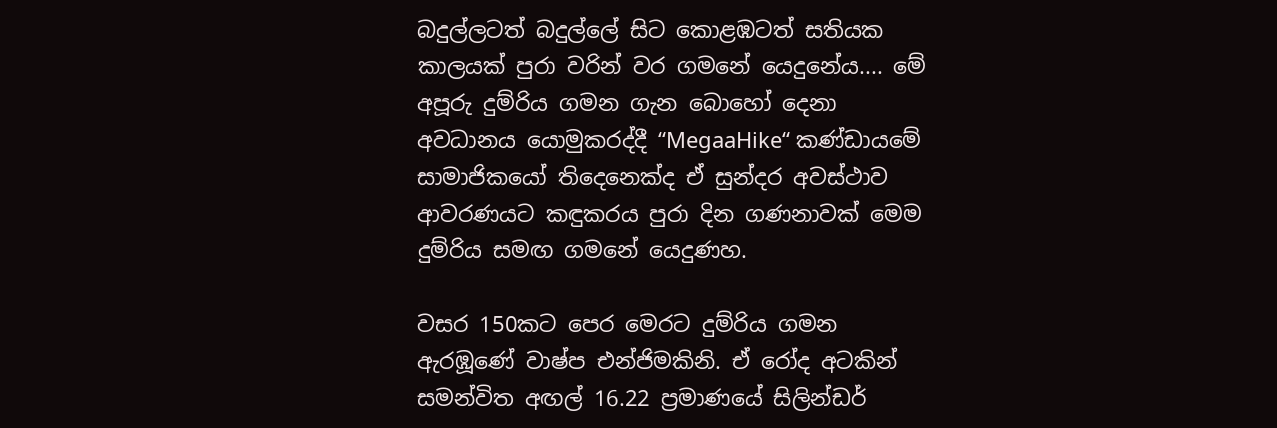බදුල්ලටත් බදුල්ලේ සිට කොළඹටත් සතියක කාලයක් පුරා වරින් වර ගමනේ යෙදුනේය.... මේ අපූරු දුම්රිය ගමන ගැන බොහෝ දෙනා අවධානය යොමුකරද්දී “MegaaHike“ කණ්ඩායමේ සාමාජිකයෝ තිදෙනෙක්ද ඒ සුන්දර අවස්ථාව ආවරණයට කඳුකරය පුරා දින ගණනාවක් මෙම දුම්රිය සමඟ ගමනේ යෙදුණහ.

වසර 150කට පෙර මෙරට දුම්රිය ගමන ඇරඹූණේ වාෂ්ප එන්ජිමකිනි. ඒ රෝද අටකින් සමන්විත අඟල් 16.22 ප්‍රමාණයේ සිලින්ඩර්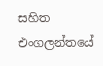සහිත එංගලන්තයේ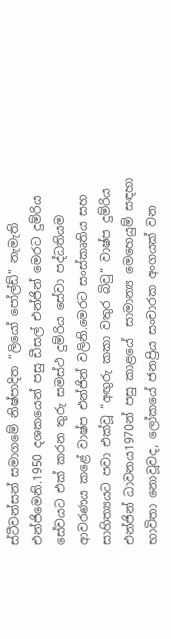ස්ටීවන්සන් සමාගමේ නිෂ්පාදිත “ලියෝ පෝල්ඩ්“ නැමැති එන්ජිමෙනි.1950 දශකයෙන් පසු ඩීසල් එන්ජින් මෙරට දුම්රිය සේවයට එක් කරන තුරු සමස්ථ දුම්රිය සේවා පද්ධතියම ආවරණය කළේ වාෂ්ප එන්ජින් වලිනි.මෙරට සංස්කෘතිය සහ සාහිත්‍යයට පවා එක්වූ “අඟුරු කකා වතුර බිවු“ වාෂ්ප දුම්රිය එන්ජින් ධාවනය1970න් පසු කාළයේ  සාමාන්‍ය මෙහෙයුම් සඳහා භාවිතා නොවූවද, ලෝකයේ ජනප්‍රිය සංචාරක අංගයක් වන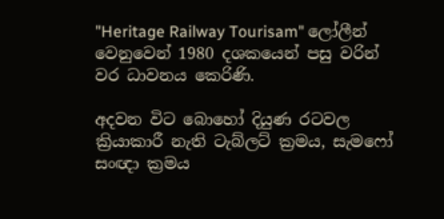"Heritage Railway Tourisam" ලෝලීන් වෙනුවෙන් 1980 දශකයෙන් පසු වරින් වර ධාවනය කෙරිණි.

අදවන විට බොහෝ දියුණ රටවල ක්‍රියාකාරී නැති ටැබ්ලට් ක්‍රමය, සැමෆෝ සංඥා ක්‍රමය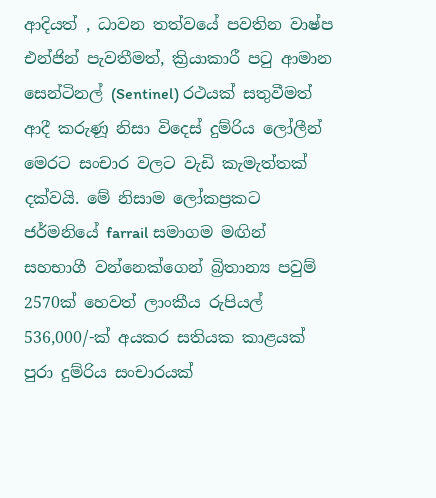ආදියත් , ධාවන තත්වයේ පවතින වාෂ්ප එන්ජින් පැවතීමත්, ක්‍රියාකාරී පටු ආමාන සෙන්ටිනල් (Sentinel) රථයක් සතුවීමත් ආදී කරුණූ නිසා විදෙස් දුම්රිය ලෝලීන් මෙරට සංචාර වලට වැඩි කැමැත්තක් දක්වයි. මේ නිසාම ලෝකප්‍රකට ජර්මනියේ farrail සමාගම මඟින් සහභාගී වන්නෙක්ගෙන් බ්‍රිතාන්‍ය පවුම් 2570ක් හෙවත් ලාංකීය රුපියල් 536,000/-ක් අයකර සතියක කාළයක් පුරා දුම්රිය සංචාරයක්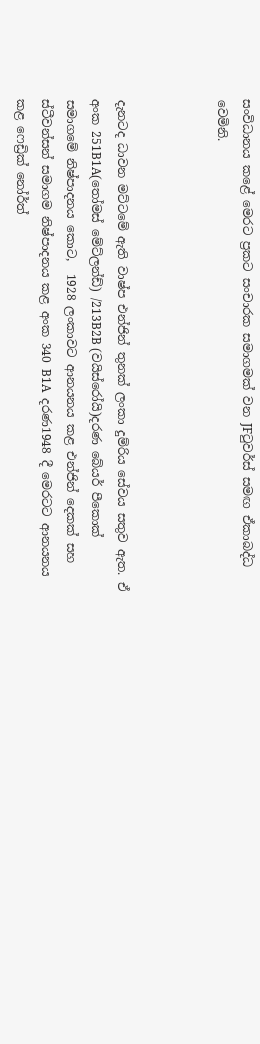සංවිධානය කළේ මෙරට ප්‍රකට සංචාරක සමාගමක් වන JFටුවර්ස් සමඟ ඒකාබද්ධ වෙමිනි.



දැනටද ධාවන මට්ටමේ ඇති වාෂ්ප එන්ජින් තුනක් ලංකා දුම්රිය සේවය සතුව ඇත. ඒ අංක 251B1A(තෝමස් මේට්ලන්ඩ්) /213B2B (වයිස්රෝයි)දරණ බේයර් පීකොක් සමාගමේ නිෂ්පාදනය කොට,  1928 ලංකාවට ආනයනය කළ එන්ජින් දෙකක් සහ ස්ටීවන්සන් සමාගම නිෂ්පාදනය කළ අංක 340 B1A  දරණ1948 දී මෙරටට ආනයනය කළ ෆෙඩ්‍රික් නෝර්ත්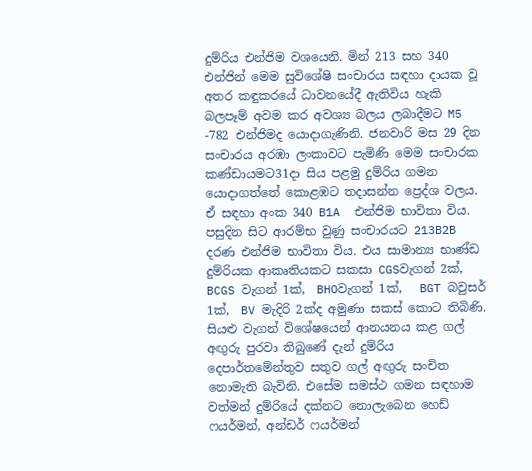දුම්රිය එන්ජිම වශයෙනි. මින් 213 සහ 340 එන්ජින් මෙම සුවිශේෂි සංචාරය සඳහා දායක වූ අතර කඳුකරයේ ධාවනයේදී ඇතිවිය හැකි බලපෑම් අවම කර අවශ්‍ය බලය ලබාදීමට M5 -782 එන්ජිමද යොදාගැණිනි. ජනවාරි මස 29 දින සංචාරය අරඹා ලංකාවට පැමිණි මෙම සංචාරක කණ්ඩායමට31දා සිය පළමු දුම්රිය ගමන යොදාගත්තේ කොළඹට තදාසන්න ප්‍රෙද්ශ වලය. ඒ සඳහා අංක 340 B1A  එන්ජිම භාවිතා විය. පසුදින සිට ආරම්භ වුණු සංචාරයට 213B2B දරණ එන්ජිම භාවිතා විය. එය සාමාන්‍ය භාණ්ඩ දුම්රියක ආකෘතියකට සකසා CGSවැගන් 2ක්,  BCGS වැගන් 1ක්,  BHOවැගන් 1ක්,   BGT බවුසර් 1ක්,  BV මැදිරි 2ක්ද අමුණා සකස් කොට තිබිණි. සියළු වැගන් විශේෂයෙන් ආනයනය කළ ගල් අඟුරු පුරවා තිබුණේ දැන් දුම්රිය දෙපාර්තමේන්තුව සතුව ගල් අඟුරු සංචිත නොමැති බැවිනි. එසේම සමස්ථ ගමන සඳහාම වත්මන් දුම්රියේ දක්නට නොලැබෙන හෙඩ් ෆයර්මන්, අන්ඩර් ෆයර්මන්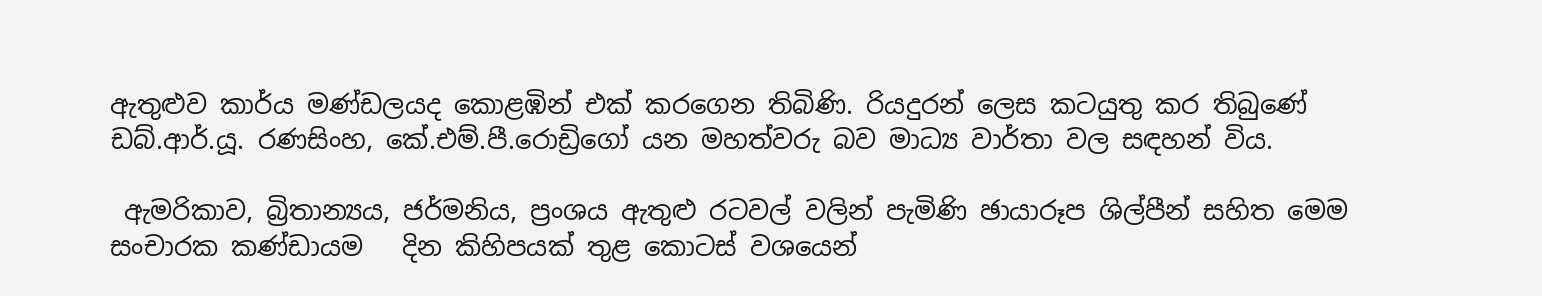ඇතුළුව කාර්ය මණ්ඩලයද කොළඹින් එක් කරගෙන තිබිණි. රියදුරන් ලෙස කටයුතු කර තිබුණේ ඩබ්.ආර්.යූ. රණසිංහ, කේ.එම්.පී.රොඩ්‍රිගෝ යන මහත්වරු බව මාධ්‍ය වාර්තා වල සඳහන් විය.

 ඇමරිකාව, බ්‍රිතාන්‍යය, ජර්මනිය, ප්‍රංශය ඇතුළු රටවල් වලින් පැමිණි ඡායාරූප ශිල්පීන් සහිත මෙම සංචාරක කණ්ඩායම   දින කිහිපයක් තුළ කොටස් වශයෙන්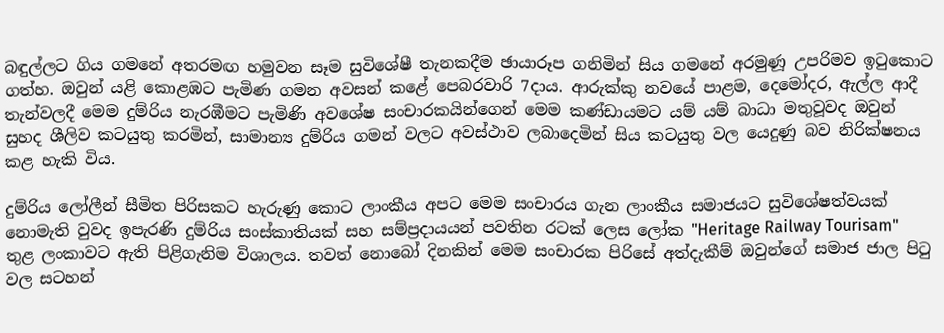බඳුල්ලට ගිය ගමනේ අතරමඟ හමුවන සෑම සුවිශේෂී තැනකදීම ඡායාරූප ගනිමින් සිය ගමනේ අරමුණූ උපරිමව ඉටුකොට ගත්හ. ඔවුන් යළි කොළඹට පැමිණ ගමන අවසන් කළේ පෙබරවාරි 7දාය. ආරුක්කු නවයේ පාළම, දෙමෝදර, ඇල්ල ආදී තැන්වලදී මෙම දුම්රිය නැරඹීමට පැමිණි අවශේෂ සංචාරකයින්ගෙන් මෙම කණ්ඩායමට යම් යම් බාධා මතුවූවද ඔවුන් සුහද ශීලිව කටයුතු කරමින්, සාමාන්‍ය දුම්රිය ගමන් වලට අවස්ථාව ලබාදෙමින් සිය කටයුතු වල යෙදුණු බව නිරික්ෂනය කළ හැකි විය.

දුම්රිය ලෝලීන් සීමිත පිරිසකට හැරුණු කොට ලාංකීය අපට මෙම සංචාරය ගැන ලාංකීය සමාජයට සුවිශේෂත්වයක් නොමැති වුවද ඉපැරණි දුම්රිය සංස්කාතියක් සහ සම්ප්‍රදායයන් පවතින රටක් ලෙස ලෝක "Heritage Railway Tourisam" තුළ ලංකාවට ඇති පිළිගැනිම විශාලය. තවත් නොබෝ දිනකින් මෙම සංචාරක පිරිසේ අත්දැකීම් ඔවුන්ගේ සමාජ ජාල පිටු වල සටහන්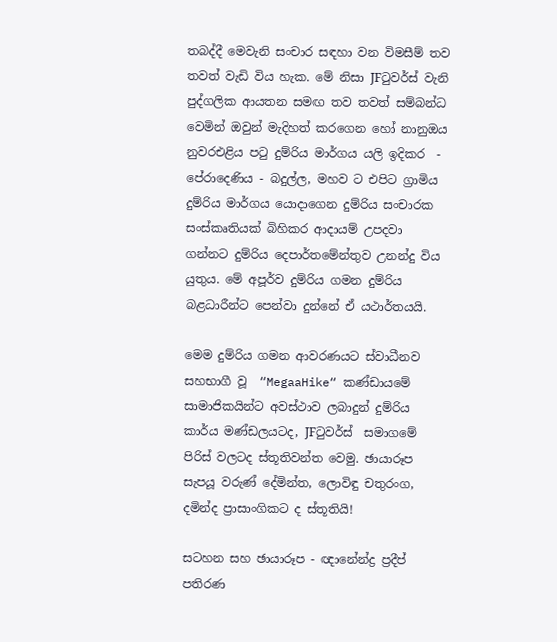තබද්දී මෙවැනි සංචාර සඳහා වන විමසීම් තව තවත් වැඩි විය හැක. මේ නිසා JFටුවර්ස් වැනි පුද්ගලික ආයතන සමඟ තව තවත් සම්බන්ධ වෙමින් ඔවුන් මැදිහත් කරගෙන හෝ නානුඔය නුවරඑළිය පටු දුම්රිය මාර්ගය යලි ඉදිකර  - පේරාදෙණිය - බදුල්ල, මහව ට එපිට ග්‍රාමිය දුම්රිය මාර්ගය යොදාගෙන දුම්රිය සංචාරක සංස්කෘතියක් බිහිකර ආදායම් උපදවා ගන්නට දුම්රිය දෙපාර්තමේන්තුව උනන්දු විය යුතුය. මේ අපූර්ව දුම්රිය ගමන දුම්රිය බළධාරීන්ට පෙන්වා දුන්නේ ඒ යථාර්තයයි.

මෙම දුම්රිය ගමන ආවරණයට ස්වාධීනව සහභාගී වූ  “MegaaHike“ කණ්ඩායමේ සාමාජිකයින්ට අවස්ථාව ලබාදුන් දුම්රිය කාර්ය මණ්ඩලයටද, JFටුවර්ස්  සමාගමේ පිරිස් වලටද ස්තූතිවන්ත වෙමු. ඡායාරූප සැපයූ වරුණ් දේමින්ත, ලොවිඳු චතුරංග, දමින්ද ප්‍රාසාංගිකට ද ස්තූතියි!

සටහන සහ ඡායාරූප - ඥානේන්ද්‍ර ප්‍රදීප් පතිරණ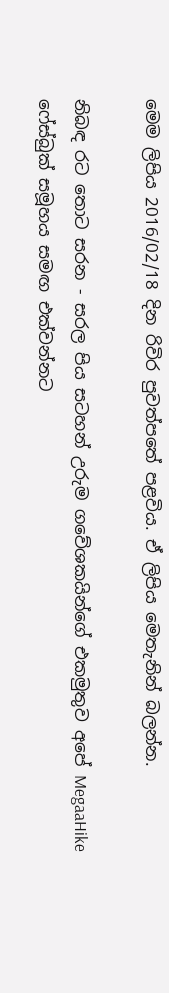මෙම ලිපිය 2016/02/18 දින රිවිර පුවත්පතේ පළවිය. ඒ ලිපිය මෙතැනින් බලන්න.

නිබඳ රට තොට සරන - සරල පිය සටහන් උරුම ගවේශකයින්ගේ එකමුතුව අපේ MegaaHike ෆේස්බුක් සමූහය සමඟ එක්වන්නට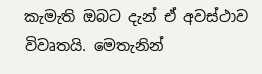කැමැති ඔබට දැන් ඒ අවස්ථාව විවෘතයි. මෙතැනින්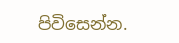පිවිසෙන්න.